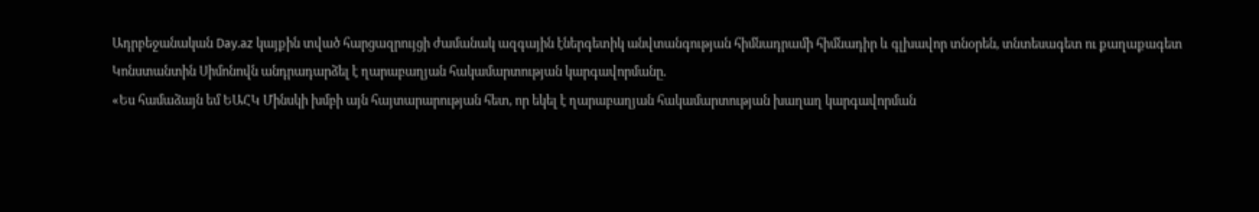Ադրբեջանական Day.az կայքին տված հարցազրույցի ժամանակ ազգային էներգետիկ անվտանգության հիմնադրամի հիմնադիր և գլխավոր տնօրեն, տնտեսագետ ու քաղաքագետ Կոնստանտին Սիմոնովն անդրադարձել է ղարաբաղյան հակամարտության կարգավորմանը.
«Ես համաձայն եմ ԵԱՀԿ Մինսկի խմբի այն հայտարարության հետ, որ եկել է ղարաբաղյան հակամարտության խաղաղ կարգավորման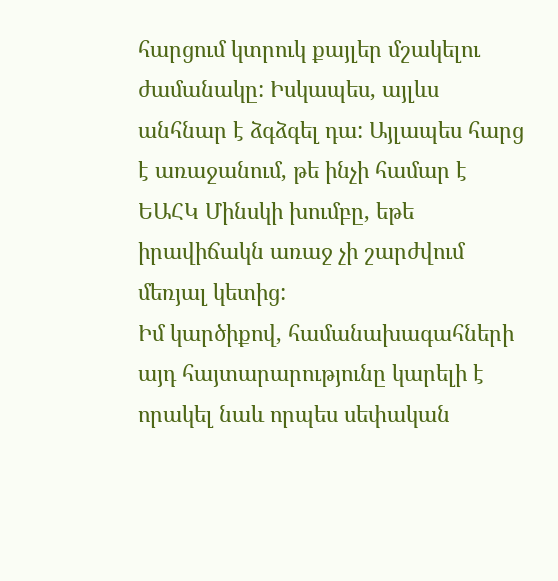հարցում կտրուկ քայլեր մշակելու ժամանակը: Իսկապես, այլևս անհնար է ձգձգել դա: Այլապես հարց է առաջանում, թե ինչի համար է ԵԱՀԿ Մինսկի խումբը, եթե իրավիճակն առաջ չի շարժվում մեռյալ կետից:
Իմ կարծիքով, համանախագահների այդ հայտարարությունը կարելի է որակել նաև որպես սեփական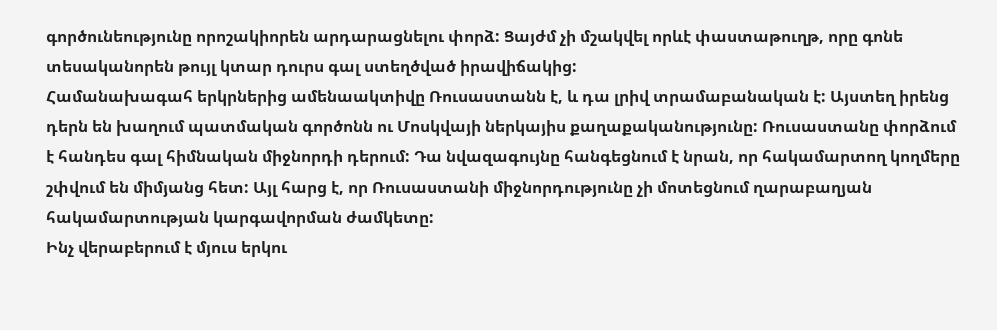գործունեությունը որոշակիորեն արդարացնելու փորձ: Ցայժմ չի մշակվել որևէ փաստաթուղթ, որը գոնե տեսականորեն թույլ կտար դուրս գալ ստեղծված իրավիճակից:
Համանախագահ երկրներից ամենաակտիվը Ռուսաստանն է, և դա լրիվ տրամաբանական է: Այստեղ իրենց դերն են խաղում պատմական գործոնն ու Մոսկվայի ներկայիս քաղաքականությունը: Ռուսաստանը փորձում է հանդես գալ հիմնական միջնորդի դերում: Դա նվազագույնը հանգեցնում է նրան, որ հակամարտող կողմերը շփվում են միմյանց հետ: Այլ հարց է, որ Ռուսաստանի միջնորդությունը չի մոտեցնում ղարաբաղյան հակամարտության կարգավորման ժամկետը:
Ինչ վերաբերում է մյուս երկու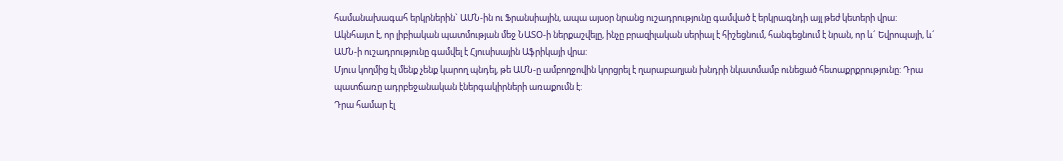համանախագահ երկրներին` ԱՄՆ-ին ու Ֆրանսիային, ապա այսօր նրանց ուշադրությունը գամված է երկրագնդի այլ թեժ կետերի վրա: Ակնհայտ է, որ լիբիական պատմության մեջ ՆԱՏՕ-ի ներքաշվելը, ինչը բրազիլական սերիալ է հիշեցնում, հանգեցնում է նրան, որ և´ Եվրոպայի, և´ ԱՄՆ-ի ուշադրությունը գամվել է Հյուսիսային Աֆրիկայի վրա:
Մյուս կողմից էլ մենք չենք կարող պնդել, թե ԱՄՆ-ը ամբողջովին կորցրել է ղարաբաղյան խնդրի նկատմամբ ունեցած հետաքրքրությունը: Դրա պատճառը ադրբեջանական էներգակիրների առաքումն է:
Դրա համար էլ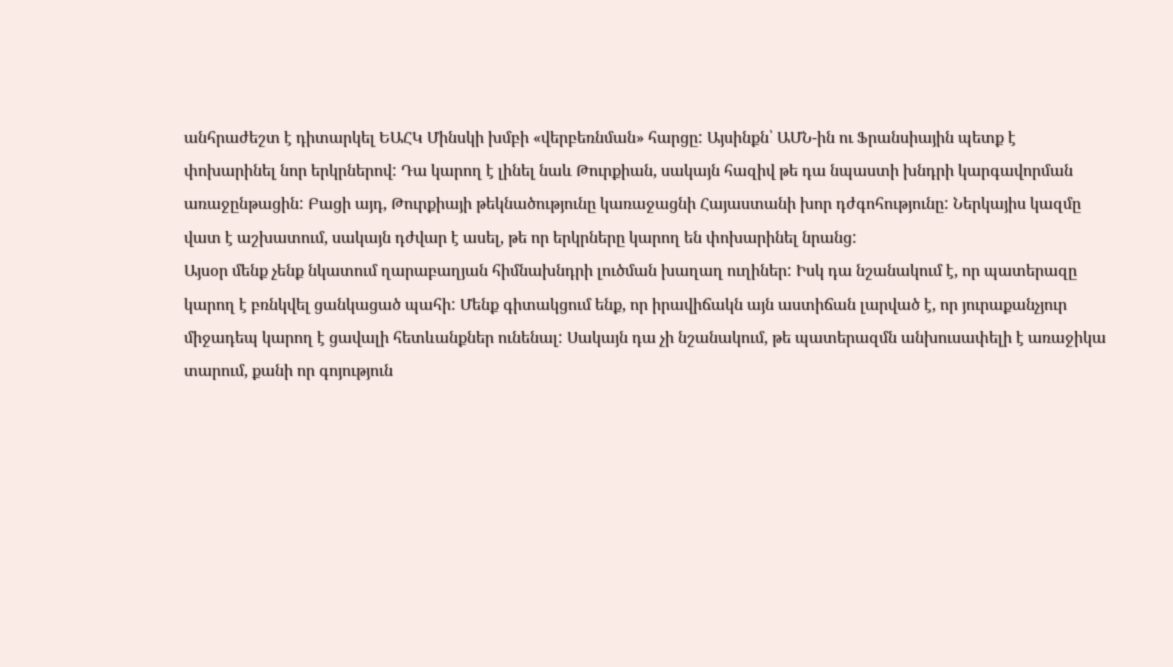անհրաժեշտ է դիտարկել ԵԱՀԿ Մինսկի խմբի «վերբեռնման» հարցը: Այսինքն՝ ԱՄՆ-ին ու Ֆրանսիային պետք է փոխարինել նոր երկրներով: Դա կարող է լինել նաև Թուրքիան, սակայն հազիվ թե դա նպաստի խնդրի կարգավորման առաջընթացին: Բացի այդ, Թուրքիայի թեկնածությունը կառաջացնի Հայաստանի խոր դժգոհությունը: Ներկայիս կազմը վատ է աշխատում, սակայն դժվար է ասել, թե որ երկրները կարող են փոխարինել նրանց:
Այսօր մենք չենք նկատում ղարաբաղյան հիմնախնդրի լուծման խաղաղ ուղիներ: Իսկ դա նշանակում է, որ պատերազը կարող է բռնկվել ցանկացած պահի: Մենք գիտակցում ենք, որ իրավիճակն այն աստիճան լարված է, որ յուրաքանչյուր միջադեպ կարող է ցավալի հետևանքներ ունենալ: Սակայն դա չի նշանակում, թե պատերազմն անխուսափելի է առաջիկա տարում, քանի որ գոյություն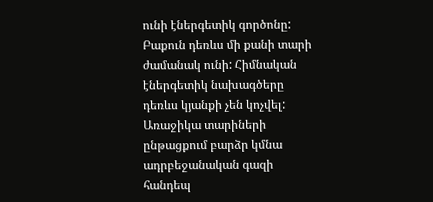ունի էներգետիկ գործոնը:
Բաքուն դեռևս մի քանի տարի ժամանակ ունի: Հիմնական էներգետիկ նախագծերը դեռևս կյանքի չեն կոչվել: Առաջիկա տարիների ընթացքում բարձր կմնա ադրբեջանական գազի հանդեպ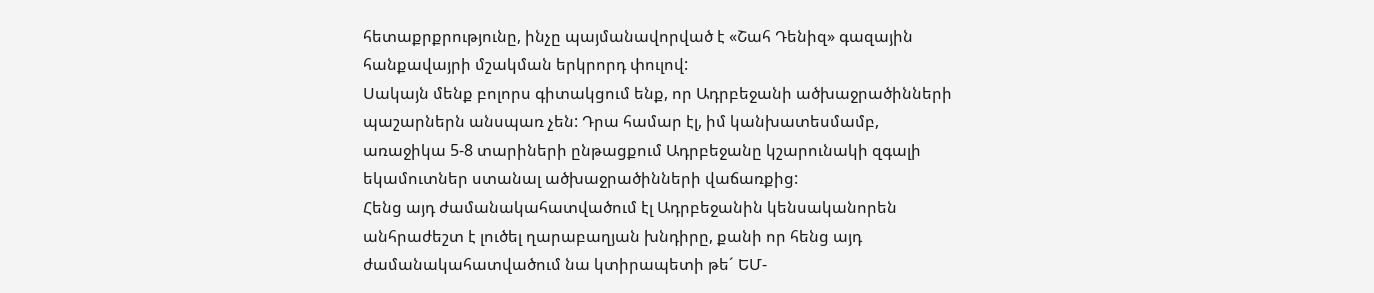հետաքրքրությունը, ինչը պայմանավորված է «Շահ Դենիզ» գազային հանքավայրի մշակման երկրորդ փուլով:
Սակայն մենք բոլորս գիտակցում ենք, որ Ադրբեջանի ածխաջրածինների պաշարներն անսպառ չեն: Դրա համար էլ, իմ կանխատեսմամբ, առաջիկա 5-8 տարիների ընթացքում Ադրբեջանը կշարունակի զգալի եկամուտներ ստանալ ածխաջրածինների վաճառքից:
Հենց այդ ժամանակահատվածում էլ Ադրբեջանին կենսականորեն անհրաժեշտ է լուծել ղարաբաղյան խնդիրը, քանի որ հենց այդ ժամանակահատվածում նա կտիրապետի թե´ ԵՄ-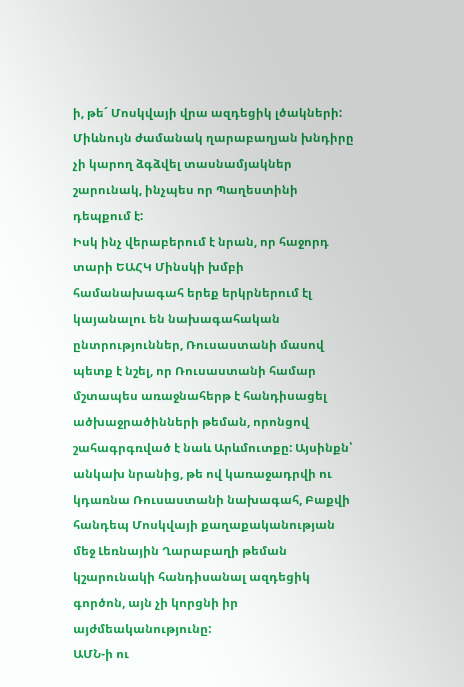ի, թե´ Մոսկվայի վրա ազդեցիկ լծակների: Միևնույն ժամանակ ղարաբաղյան խնդիրը չի կարող ձգձվել տասնամյակներ շարունակ, ինչպես որ Պաղեստինի դեպքում է:
Իսկ ինչ վերաբերում է նրան, որ հաջորդ տարի ԵԱՀԿ Մինսկի խմբի համանախագահ երեք երկրներում էլ կայանալու են նախագահական ընտրություններ, Ռուսաստանի մասով պետք է նշել, որ Ռուսաստանի համար մշտապես առաջնահերթ է հանդիսացել ածխաջրածինների թեման, որոնցով շահագրգռված է նաև Արևմուտքը: Այսինքն՝ անկախ նրանից, թե ով կառաջադրվի ու կդառնա Ռուսաստանի նախագահ, Բաքվի հանդեպ Մոսկվայի քաղաքականության մեջ Լեռնային Ղարաբաղի թեման կշարունակի հանդիսանալ ազդեցիկ գործոն, այն չի կորցնի իր այժմեականությունը:
ԱՄՆ-ի ու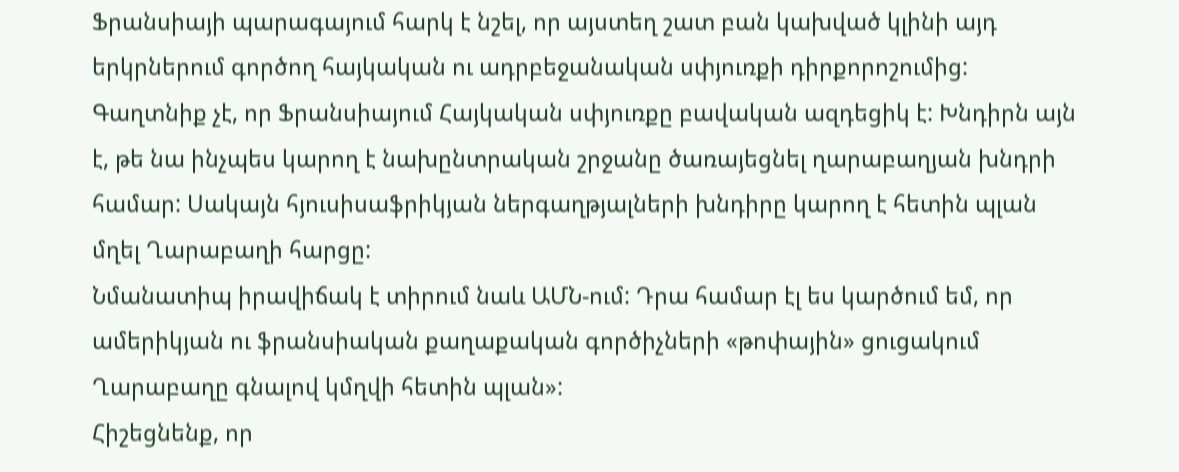Ֆրանսիայի պարագայում հարկ է նշել, որ այստեղ շատ բան կախված կլինի այդ երկրներում գործող հայկական ու ադրբեջանական սփյուռքի դիրքորոշումից: Գաղտնիք չէ, որ Ֆրանսիայում Հայկական սփյուռքը բավական ազդեցիկ է: Խնդիրն այն է, թե նա ինչպես կարող է նախընտրական շրջանը ծառայեցնել ղարաբաղյան խնդրի համար: Սակայն հյուսիսաֆրիկյան ներգաղթյալների խնդիրը կարող է հետին պլան մղել Ղարաբաղի հարցը:
Նմանատիպ իրավիճակ է տիրում նաև ԱՄՆ-ում: Դրա համար էլ ես կարծում եմ, որ ամերիկյան ու ֆրանսիական քաղաքական գործիչների «թոփային» ցուցակում Ղարաբաղը գնալով կմղվի հետին պլան»:
Հիշեցնենք, որ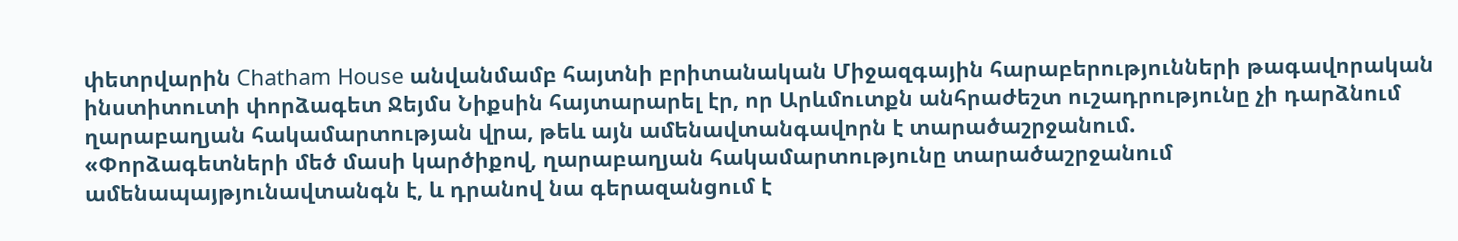փետրվարին Chatham House անվանմամբ հայտնի բրիտանական Միջազգային հարաբերությունների թագավորական ինստիտուտի փորձագետ Ջեյմս Նիքսին հայտարարել էր, որ Արևմուտքն անհրաժեշտ ուշադրությունը չի դարձնում ղարաբաղյան հակամարտության վրա, թեև այն ամենավտանգավորն է տարածաշրջանում.
«Փորձագետների մեծ մասի կարծիքով, ղարաբաղյան հակամարտությունը տարածաշրջանում ամենապայթյունավտանգն է, և դրանով նա գերազանցում է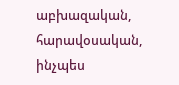աբխազական, հարավօսական, ինչպես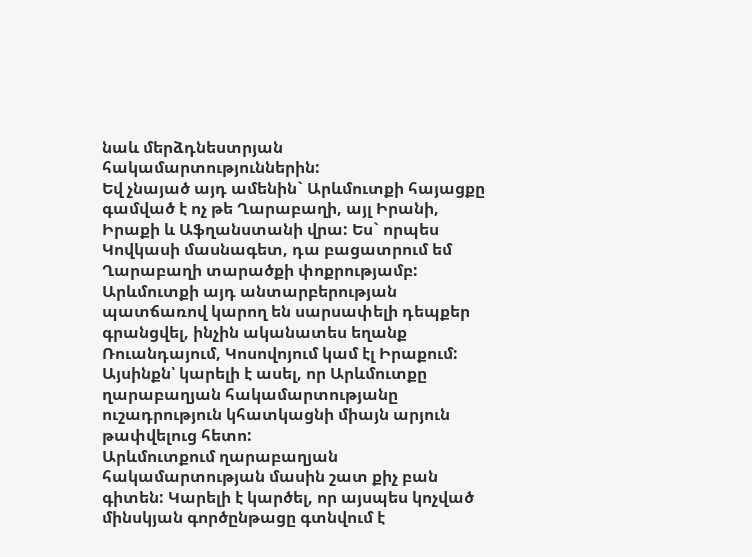նաև մերձդնեստրյան հակամարտություններին:
Եվ չնայած այդ ամենին` Արևմուտքի հայացքը գամված է ոչ թե Ղարաբաղի, այլ Իրանի, Իրաքի և Աֆղանստանի վրա: Ես` որպես Կովկասի մասնագետ, դա բացատրում եմ Ղարաբաղի տարածքի փոքրությամբ: Արևմուտքի այդ անտարբերության պատճառով կարող են սարսափելի դեպքեր գրանցվել, ինչին ականատես եղանք Ռուանդայում, Կոսովոյում կամ էլ Իրաքում: Այսինքն՝ կարելի է ասել, որ Արևմուտքը ղարաբաղյան հակամարտությանը ուշադրություն կհատկացնի միայն արյուն թափվելուց հետո:
Արևմուտքում ղարաբաղյան հակամարտության մասին շատ քիչ բան գիտեն: Կարելի է կարծել, որ այսպես կոչված մինսկյան գործընթացը գտնվում է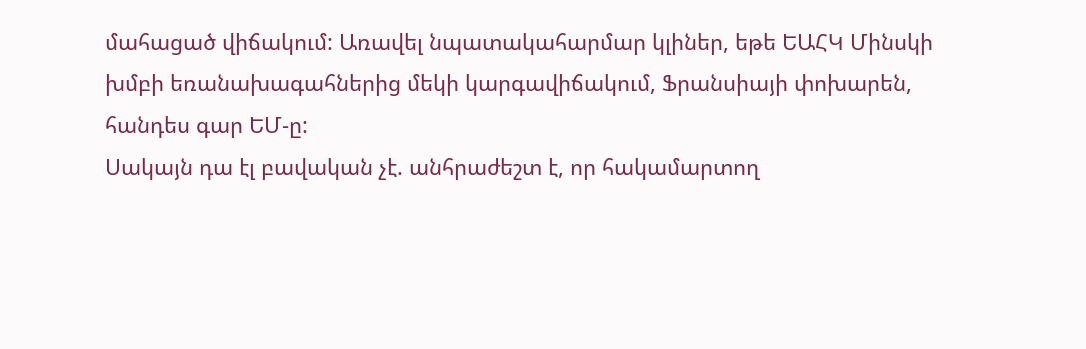մահացած վիճակում: Առավել նպատակահարմար կլիներ, եթե ԵԱՀԿ Մինսկի խմբի եռանախագահներից մեկի կարգավիճակում, Ֆրանսիայի փոխարեն, հանդես գար ԵՄ-ը:
Սակայն դա էլ բավական չէ. անհրաժեշտ է, որ հակամարտող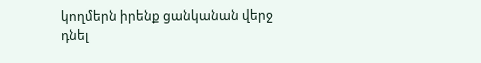կողմերն իրենք ցանկանան վերջ դնել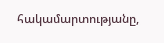հակամարտությանը,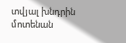տվյալ խնդրին մոտենան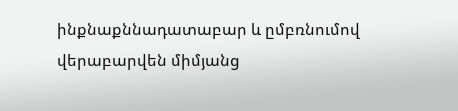ինքնաքննադատաբար և ըմբռնումով վերաբարվեն միմյանց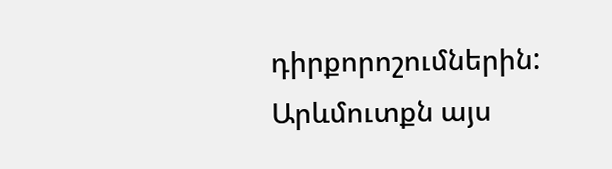դիրքորոշումներին: Արևմուտքն այս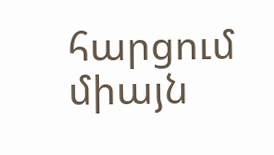հարցում միայն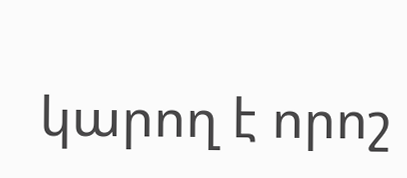կարող է որոշ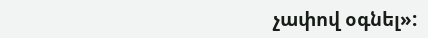չափով օգնել»: